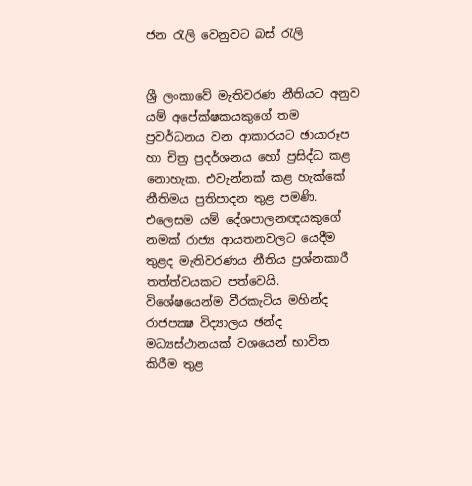ජන රැලි වෙනුවට බස් රැලි


ශ්‍රී ලංකාවේ මැතිවරණ නීතියට අනුව යම් අපේක්ෂකයකුගේ තම ප්‍රවර්ධනය වන ආකාරයට ඡායාරූප හා චිත්‍ර ප්‍රදර්ශනය හෝ ප්‍රසිද්ධ කළ නොහැක. එවැන්නක් කළ හැක්කේ නීතිමය ප්‍රතිපාදන තුළ පමණි. එලෙසම යම් දේශපාලනඥයකුගේ නමක් රාජ්‍ය ආයතනවලට යෙදීම තුළද මැතිවරණය නීතිය ප්‍රශ්නකාරී තත්ත්වයකට පත්වෙයි. විශේෂයෙන්ම වීරකැටිය මහින්ද රාජපක්‍ෂ විද්‍යාලය ඡන්ද මධ්‍යස්ථානයක් වශයෙන් භාවිත කිරීම තුළ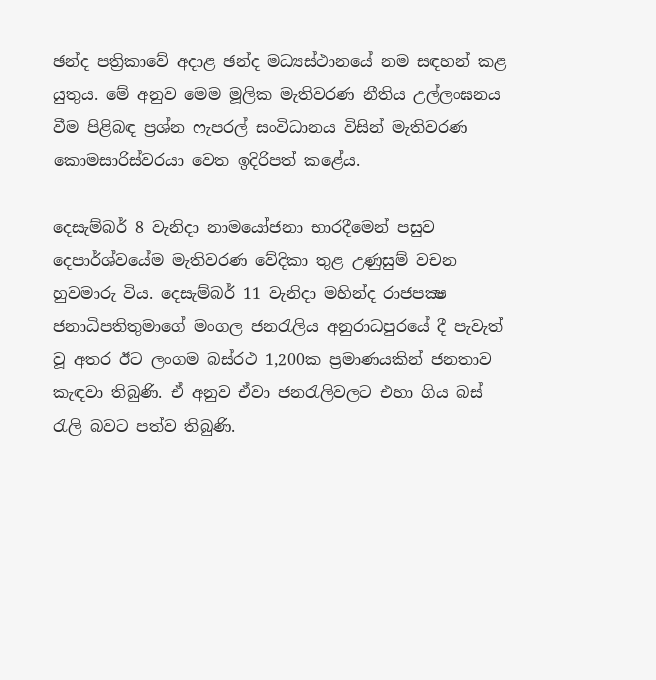ඡන්ද පත්‍රිකාවේ අදාළ ඡන්ද මධ්‍යස්ථානයේ නම සඳහන් කළ යුතුය. මේ අනුව මෙම මූලික මැතිවරණ නීතිය උල්ලංඝනය වීම පිළිබඳ ප්‍රශ්න ෆැපරල් සංවිධානය විසින් මැතිවරණ කොමසාරිස්වරයා වෙත ඉදිරිපත් කළේය.

දෙසැම්බර් 8 වැනිදා නාමයෝජනා භාරදීමෙන් පසුව දෙපාර්ශ්වයේම මැතිවරණ වේදිකා තුළ උණුසුම් වචන හුවමාරු විය. දෙසැම්බර් 11 වැනිදා මහින්ද රාජපක්‍ෂ ජනාධිපතිතුමාගේ මංගල ජනරැලිය අනුරාධපුරයේ දී පැවැත් වූ අතර ඊට ලංගම බස්රථ 1,200ක ප්‍රමාණයකින් ජනතාව කැඳවා තිබුණි. ඒ අනුව ඒවා ජනරැලිවලට එහා ගිය බස් රැලි බවට පත්ව තිබුණි.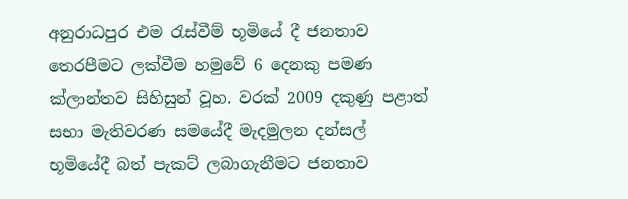අනුරාධපුර එම රැස්වීම් භූමියේ දී ජනතාව තෙරපීමට ලක්වීම හමුවේ 6 දෙනකු පමණ ක්ලාන්තව සිහිසුන් වූහ. වරක් 2009 දකුණු පළාත් සභා මැතිවරණ සමයේදී මැදමුලන දන්සල් භූමියේදී බත් පැකට් ලබාගැනීමට ජනතාව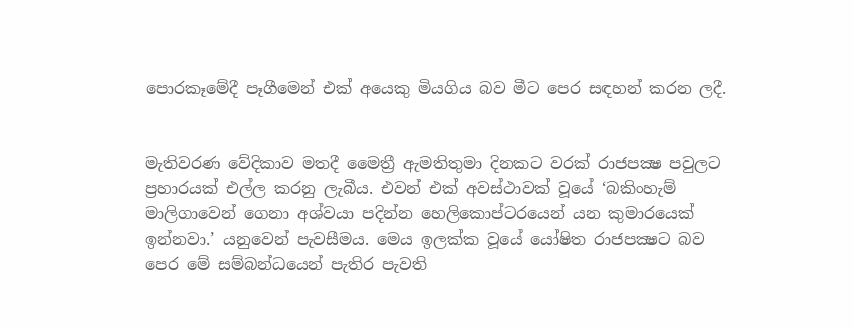පොරකෑමේදී පෑගීමෙන් එක් අයෙකු මියගිය බව මීට පෙර සඳහන් කරන ලදී.


මැතිවරණ වේදිකාව මතදී මෛත්‍රී ඇමතිතුමා දිනකට වරක් රාජපක්‍ෂ පවුලට ප්‍රහාරයක් එල්ල කරනු ලැබීය. එවන් එක් අවස්ථාවක් වූයේ ‘බකිංහැම් මාලිගාවෙන් ගෙනා අශ්වයා පදින්න හෙලිකොප්ටරයෙන් යන කුමාරයෙක් ඉන්නවා.’ යනුවෙන් පැවසීමය. මෙය ඉලක්ක වූයේ යෝෂිත රාජපක්‍ෂට බව පෙර මේ සම්බන්ධයෙන් පැතිර පැවති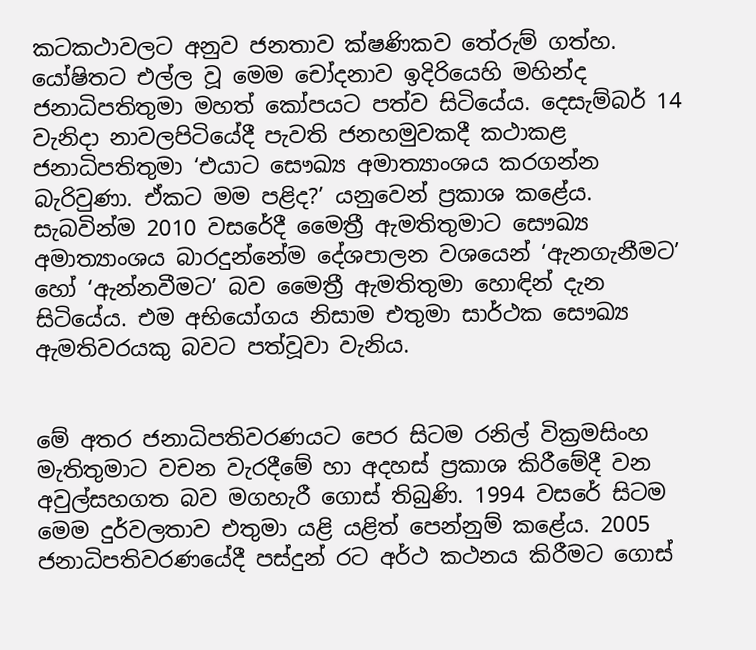කටකථාවලට අනුව ජනතාව ක්ෂණිකව තේරුම් ගත්හ. යෝෂිතට එල්ල වූ මෙම චෝදනාව ඉදිරියෙහි මහින්ද ජනාධිපතිතුමා මහත් කෝපයට පත්ව සිටියේය. දෙසැම්බර් 14 වැනිදා නාවලපිටියේදී පැවති ජනහමුවකදී කථාකළ ජනාධිපතිතුමා ‘එයාට සෞඛ්‍ය අමාත්‍යාංශය කරගන්න බැරිවුණා. ඒකට මම පළිද?’ යනුවෙන් ප්‍රකාශ කළේය. සැබවින්ම 2010 වසරේදී මෛත්‍රී ඇමතිතුමාට සෞඛ්‍ය අමාත්‍යාංශය බාරදුන්නේම දේශපාලන වශයෙන් ‘ඇනගැනීමට’ හෝ ‘ඇන්නවීමට’ බව මෛත්‍රී ඇමතිතුමා හොඳින් දැන සිටියේය. එම අභියෝගය නිසාම එතුමා සාර්ථක සෞඛ්‍ය ඇමතිවරයකු බවට පත්වූවා වැනිය.


මේ අතර ජනාධිපතිවරණයට පෙර සිටම රනිල් වික්‍රමසිංහ මැතිතුමාට වචන වැරදීමේ හා අදහස් ප්‍රකාශ කිරීමේදී වන අවුල්සහගත බව මගහැරී ගොස් තිබුණි. 1994 වසරේ සිටම මෙම දුර්වලතාව එතුමා යළි යළිත් පෙන්නුම් කළේය. 2005 ජනාධිපතිවරණයේදී පස්දුන් රට අර්ථ කථනය කිරීමට ගොස්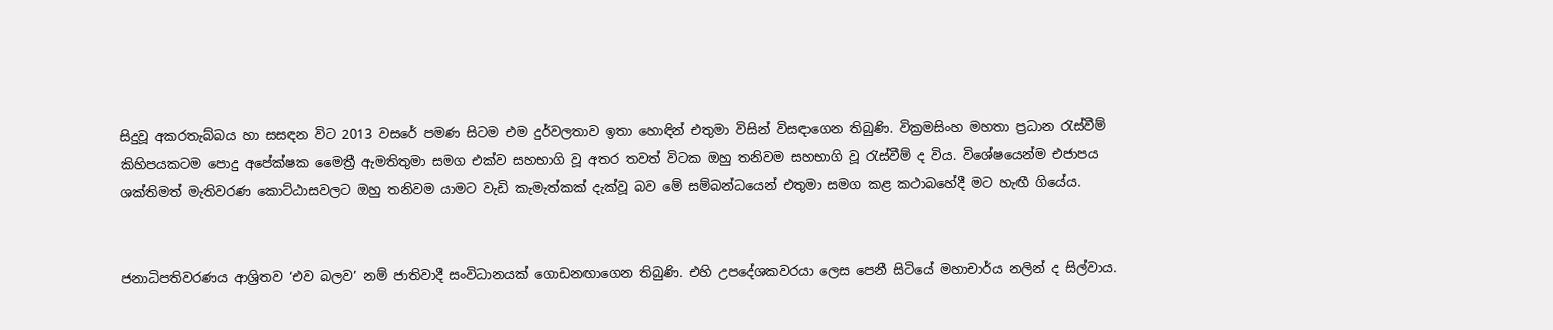සිදුවූ අකරතැබ්බය හා සසඳන විට 2013 වසරේ පමණ සිටම එම දුර්වලතාව ඉතා හොඳින් එතුමා විසින් විසඳාගෙන තිබුණි. වික්‍රමසිංහ මහතා ප්‍රධාන රැස්වීම් කිහිපයකටම පොදු අපේක්ෂක මෛත්‍රී ඇමතිතුමා සමග එක්ව සහභාගි වූ අතර තවත් විටක ඔහු තනිවම සහභාගි වූ රැස්වීම් ද විය. විශේෂයෙන්ම එජාපය ශක්තිමත් මැතිවරණ කොට්ඨාසවලට ඔහු තනිවම යාමට වැඩි කැමැත්කක් දැක්වූ බව මේ සම්බන්ධයෙන් එතුමා සමග කළ කථාබහේදී මට හැඟී ගියේය.


ජනාධිපතිවරණය ආශ්‍රිතව ‘එව බලව’ නම් ජාතිවාදී සංවිධානයක් ගොඩනඟාගෙන තිබුණි. එහි උපදේශකවරයා ලෙස පෙනී සිටියේ මහාචාර්ය නලින් ද සිල්වාය.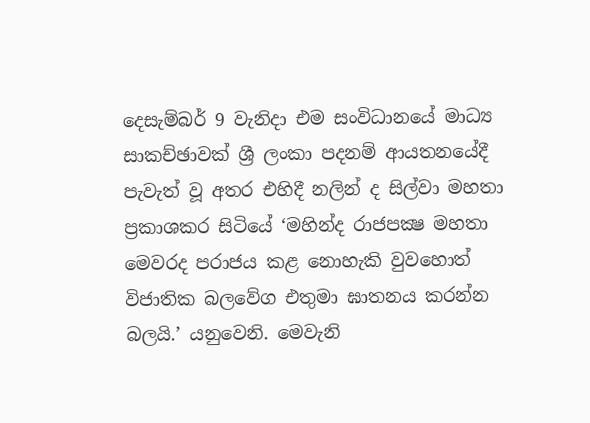දෙසැම්බර් 9 වැනිදා එම සංවිධානයේ මාධ්‍ය සාකච්ඡාවක් ශ්‍රී ලංකා පදනම් ආයතනයේදී පැවැත් වූ අතර එහිදී නලින් ද සිල්වා මහතා ප්‍රකාශකර සිටියේ ‘මහින්ද රාජපක්‍ෂ මහතා මෙවරද පරාජය කළ නොහැකි වුවහොත් විජාතික බලවේග එතුමා ඝාතනය කරන්න බලයි.’ යනුවෙනි. මෙවැනි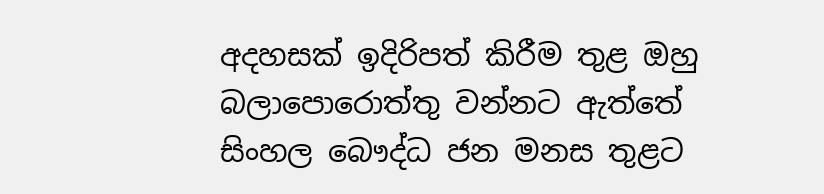අදහසක් ඉදිරිපත් කිරීම තුළ ඔහු බලාපොරොත්තු වන්නට ඇත්තේ  සිංහල බෞද්ධ ජන මනස තුළට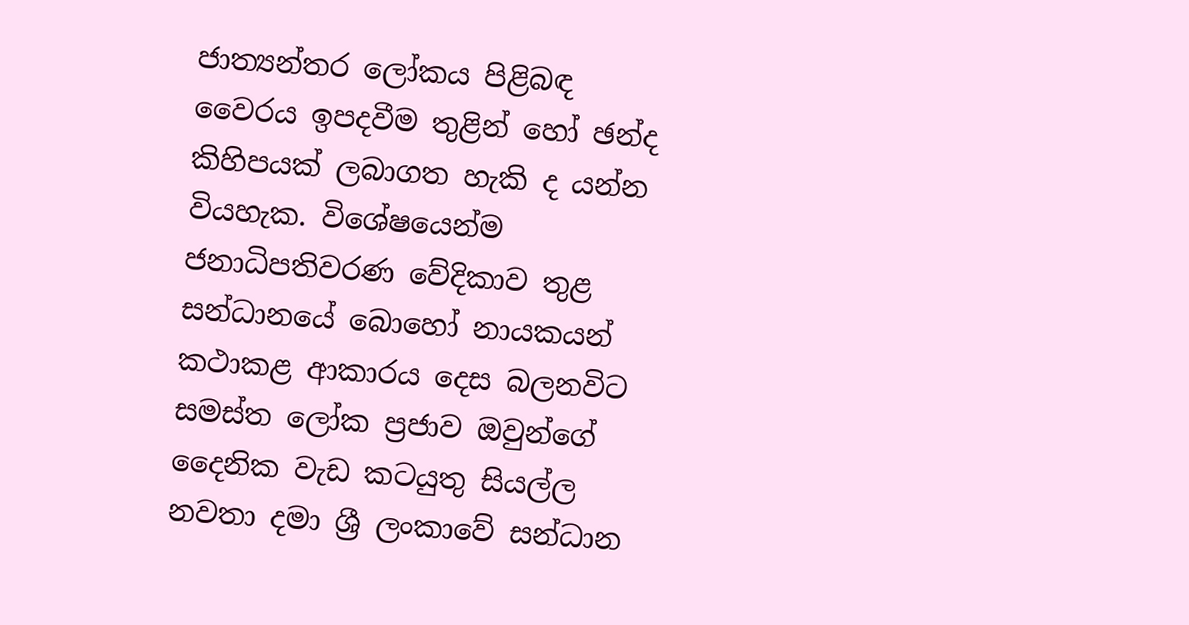ජාත්‍යන්තර ලෝකය පිළිබඳ වෛරය ඉපදවීම තුළින් හෝ ඡන්ද කිහිපයක් ලබාගත හැකි ද යන්න වියහැක. විශේෂයෙන්ම ජනාධිපතිවරණ වේදිකාව තුළ සන්ධානයේ බොහෝ නායකයන් කථාකළ ආකාරය දෙස බලනවිට සමස්ත ලෝක ප්‍රජාව ඔවුන්ගේ දෛනික වැඩ කටයුතු සියල්ල නවතා දමා ශ්‍රී ලංකාවේ සන්ධාන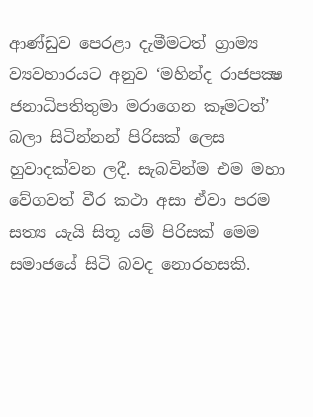ආණ්ඩුව පෙරළා දැමීමටත් ග්‍රාම්‍ය ව්‍යවහාරයට අනුව ‘මහින්ද රාජපක්‍ෂ ජනාධිපතිතුමා මරාගෙන කෑමටත්’ බලා සිටින්නන් පිරිසක් ලෙස හුවාදක්වන ලදී. සැබවින්ම එම මහා වේගවත් වීර කථා අසා ඒවා පරම සත්‍ය යැයි සිතූ යම් පිරිසක් මෙම සමාජයේ සිටි බවද නොරහසකි.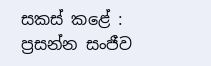සකස් කළේ :
ප්‍රසන්න සංජීව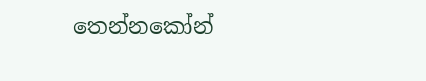තෙන්නකෝන්